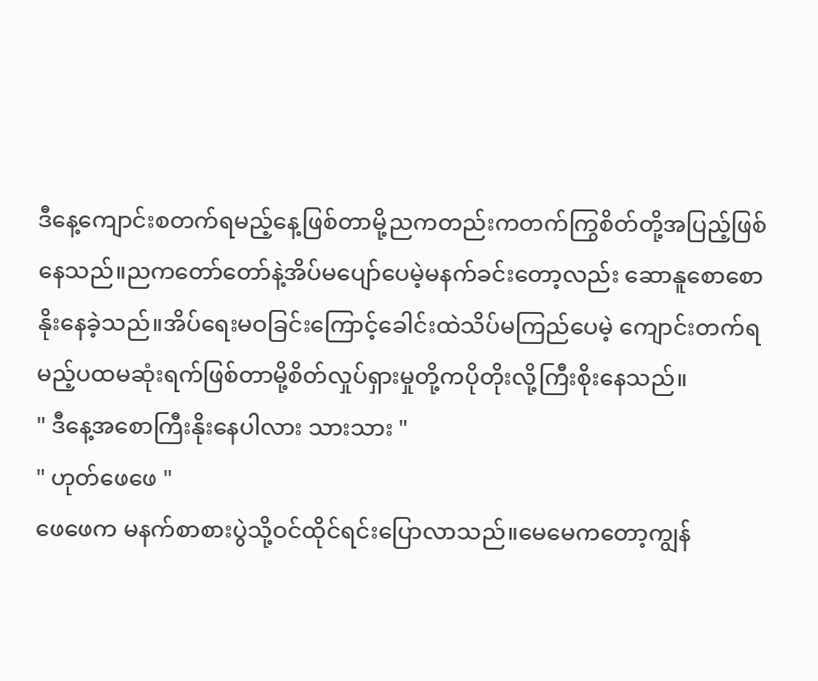ဒီနေ့ကျောင်းစတက်ရမည့်နေ့ဖြစ်တာမို့ညကတည်းကတက်ကြွစိတ်တို့အပြည့်ဖြစ်နေသည်။ညကတော်တော်နဲ့အိပ်မပျော်ပေမဲ့မနက်ခင်းတော့လည်း ဆောနူစောစောနိုးနေခဲ့သည်။အိပ်ရေးမဝခြင်းကြောင့်ခေါင်းထဲသိပ်မကြည်ပေမဲ့ ကျောင်းတက်ရမည့်ပထမဆုံးရက်ဖြစ်တာမို့စိတ်လှုပ်ရှားမှုတို့ကပိုတိုးလို့ကြီးစိုးနေသည်။
" ဒီနေ့အစောကြီးနိုးနေပါလား သားသား "
" ဟုတ်ဖေဖေ "
ဖေဖေက မနက်စာစားပွဲသို့ဝင်ထိုင်ရင်းပြောလာသည်။မေမေကတော့ကျွန်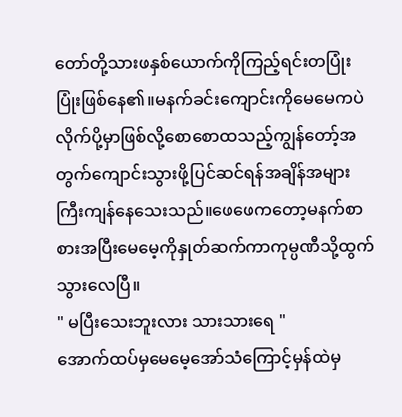တော်တို့သားဖနှစ်ယောက်ကိုကြည့်ရင်းတပြုံးပြုံးဖြစ်နေ၏။မနက်ခင်းကျောင်းကိုမေမေကပဲလိုက်ပို့မှာဖြစ်လို့စောစောထသည့်ကျွန်တော့်အတွက်ကျောင်းသွားဖို့ပြင်ဆင်ရန်အချိန်အများကြီးကျန်နေသေးသည်။ဖေဖေကတော့မနက်စာစားအပြီးမေမေ့ကိုနှုတ်ဆက်ကာကုမ္ပဏီသို့ထွက်သွားလေပြီ။
" မပြီးသေးဘူးလား သားသားရေ "
အောက်ထပ်မှမေမေ့အော်သံကြောင့်မှန်ထဲမှ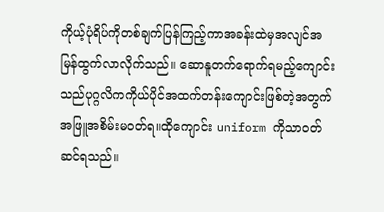ကိုယ့်ပုံရိပ်ကိုတစ်ချက်ပြန်ကြည့်ကာအခန်းထဲမှအလျင်အမြန်ထွက်လာလိုက်သည်။ ဆောနူတက်ရောက်ရမည့်ကျောင်းသည်ပုဂ္ဂလိကကိုယ်ပိုင်အထက်တန်းကျောင်းဖြစ်တဲ့အတွက်အဖြူအစိမ်းမဝတ်ရ။ထိုကျောင်း uniform ကိုသာဝတ်ဆင်ရသည်။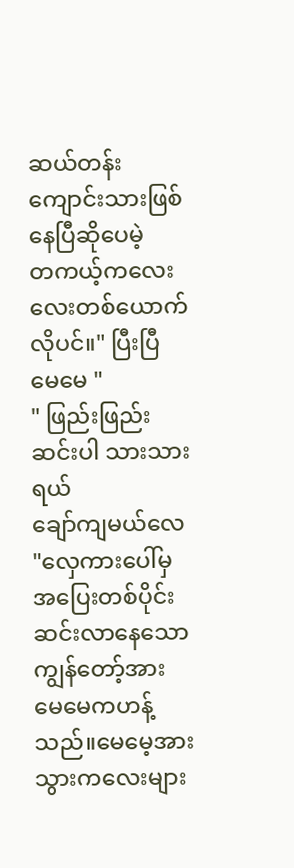ဆယ်တန်းကျောင်းသားဖြစ်နေပြီဆိုပေမဲ့
တကယ့်ကလေးလေးတစ်ယောက်လိုပင်။" ပြီးပြီ မေမေ "
" ဖြည်းဖြည်းဆင်းပါ သားသားရယ်
ချော်ကျမယ်လေ "လှေကားပေါ်မှအပြေးတစ်ပိုင်းဆင်းလာနေသောကျွန်တော့်အားမေမေကဟန့်သည်။မေမေ့အားသွားကလေးများ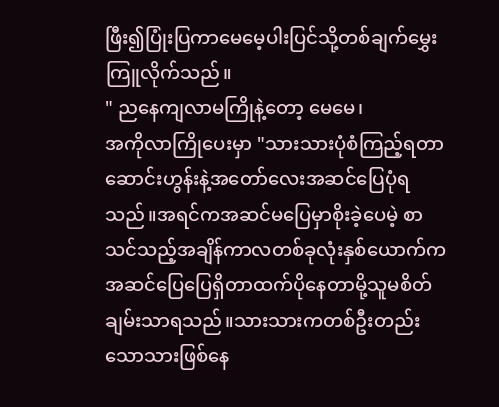ဖြီး၍ပြုံးပြကာမေမေ့ပါးပြင်သို့တစ်ချက်မွှေးကြူလိုက်သည်။
" ညနေကျလာမကြိုနဲ့တော့ မေမေ၊
အကိုလာကြိုပေးမှာ "သားသားပုံစံကြည့်ရတာ ဆောင်းဟွန်းနဲ့အတော်လေးအဆင်ပြေပုံရသည်။အရင်ကအဆင်မပြေမှာစိုးခဲ့ပေမဲ့ စာသင်သည့်အချိန်ကာလတစ်ခုလုံးနှစ်ယောက်ကအဆင်ပြေပြေရှိတာထက်ပိုနေတာမို့သူမစိတ်ချမ်းသာရသည်။သားသားကတစ်ဦးတည်းသောသားဖြစ်နေ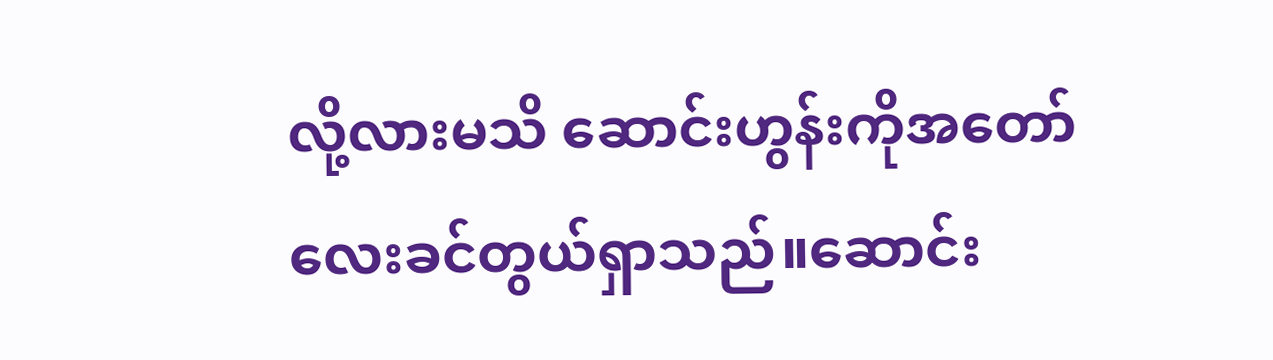လို့လားမသိ ဆောင်းဟွန်းကိုအတော်လေးခင်တွယ်ရှာသည်။ဆောင်း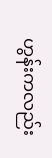ဟွန်းကလည်း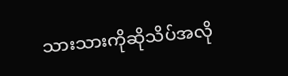သားသားကိုဆိုသိပ်အလို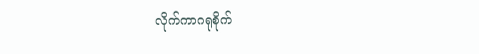လိုက်ကာဂရုစိုက်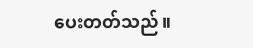ပေးတတ်သည်။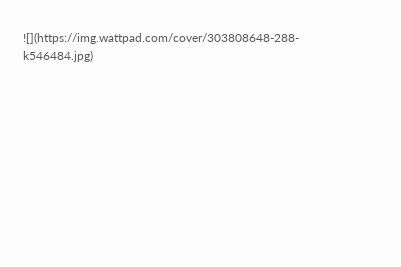![](https://img.wattpad.com/cover/303808648-288-k546484.jpg)